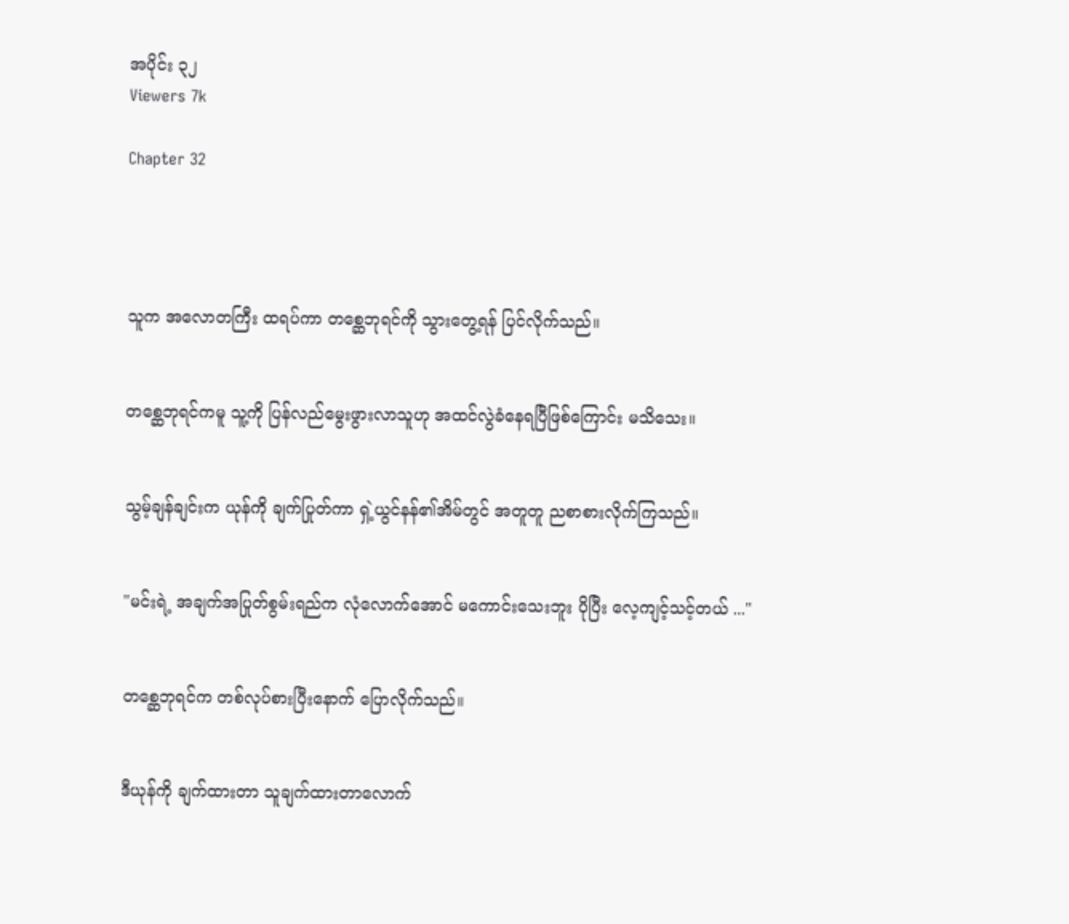အပိုင်း ၃၂
Viewers 7k

Chapter 32




သူက အလောတကြီး ထရပ်ကာ တစ္ဆေဘုရင်ကို သွားတွေ့ရန် ပြင်လိုက်သည်။


တစ္ဆေဘုရင်ကမူ သူ့ကို ပြန်လည်မွေးဖွားလာသူဟု အထင်လွဲခံနေရပြီဖြစ်ကြောင်း မသိသေး။


သွမ့်ချန်ချင်းက ယုန်ကို ချက်ပြုတ်ကာ ရှဲ့ယွင်နန်၏အိမ်တွင် အတူတူ ညစာစားလိုက်ကြသည်။


"မင်းရဲ့ အချက်အပြုတ်စွမ်းရည်က လုံလောက်အောင် မကောင်းသေးဘူး ပိုပြီး လေ့ကျင့်သင့်တယ် ..."


တစ္ဆေဘုရင်က တစ်လုပ်စားပြီးနောက် ပြောလိုက်သည်။


ဒီယုန်ကို ချက်ထားတာ သူချက်ထားတာလောက်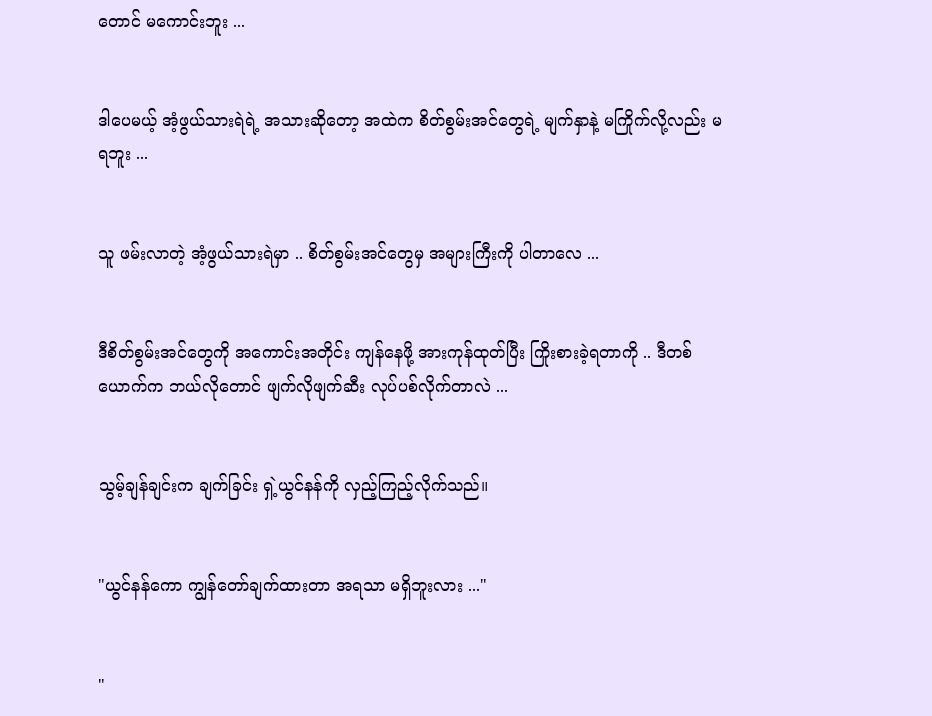တောင် မကောင်းဘူး ...


ဒါပေမယ့် အံ့ဖွယ်သားရဲရဲ့ အသားဆိုတော့ အထဲက စိတ်စွမ်းအင်တွေရဲ့ မျက်နှာနဲ့ မကြိုက်လို့လည်း မရဘူး ...


သူ ဖမ်းလာတဲ့ အံ့ဖွယ်သားရဲမှာ .. စိတ်စွမ်းအင်တွေမှ အများကြီးကို ပါတာလေ ...


ဒီစိတ်စွမ်းအင်တွေကို အကောင်းအတိုင်း ကျန်နေဖို့ အားကုန်ထုတ်ပြီး ကြိုးစားခဲ့ရတာကို .. ဒီတစ်ယောက်က ဘယ်လိုတောင် ဖျက်လိုဖျက်ဆီး လုပ်ပစ်လိုက်တာလဲ ...


သွမ့်ချန်ချင်းက ချက်ခြင်း ရှဲ့ယွင်နန်ကို လှည့်ကြည့်လိုက်သည်။


"ယွင်နန်ကော ကျွန်တော်ချက်ထားတာ အရသာ မရှိဘူးလား ..."


"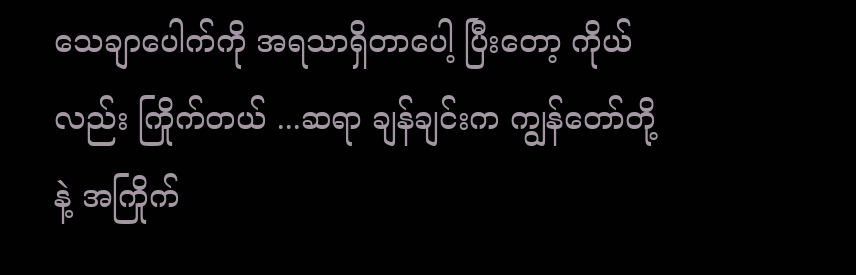သေချာပေါက်ကို အရသာရှိတာပေါ့ ပြီးတော့ ကိုယ်လည်း ကြိုက်တယ် ...ဆရာ ချန်ချင်းက ကျွန်တော်တို့နဲ့ အကြိုက်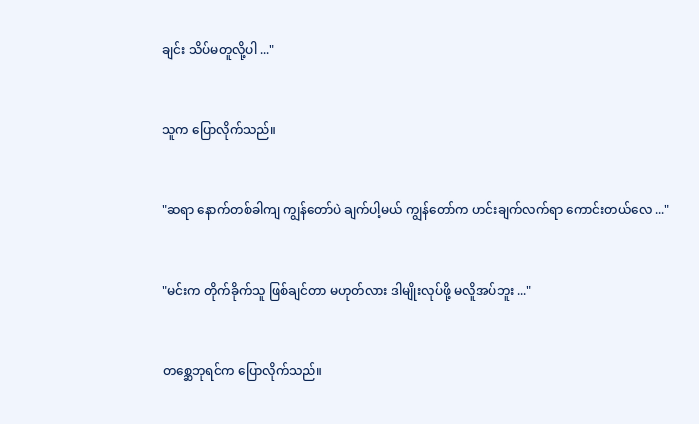ချင်း သိပ်မတူလို့ပါ ..."


သူက ပြောလိုက်သည်။


"ဆရာ နောက်တစ်ခါကျ ကျွန်တော်ပဲ ချက်ပါ့မယ် ကျွန်တော်က ဟင်းချက်လက်ရာ ကောင်းတယ်လေ ..."


"မင်းက တိုက်ခိုက်သူ ဖြစ်ချင်တာ မဟုတ်လား ဒါမျိုးလုပ်ဖို့ မလိူအပ်ဘူး ..."


တစ္ဆေဘုရင်က ပြောလိုက်သည်။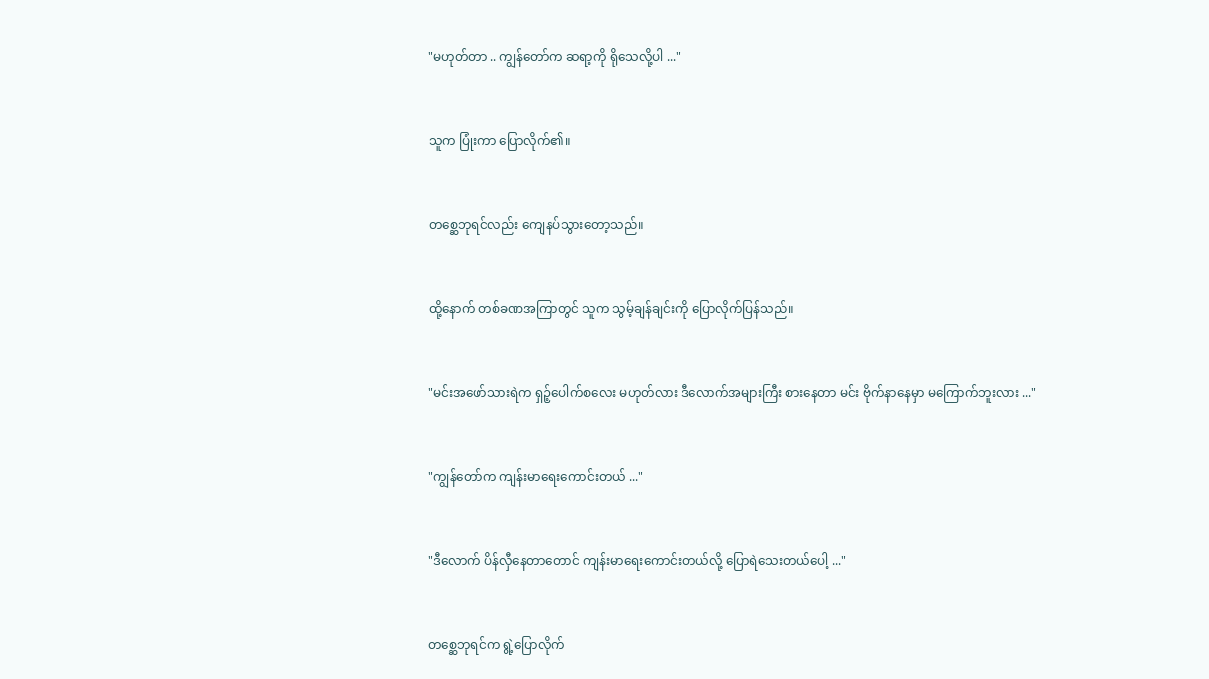"မဟုတ်တာ .. ကျွန်တော်က ဆရာ့ကို ရိုသေလို့ပါ ..."


သူက ပြုံးကာ ပြောလိုက်၏။


တစ္ဆေဘုရင်လည်း ကျေနပ်သွားတော့သည်။


ထို့နောက် တစ်ခဏအကြာတွင် သူက သွမ့်ချန်ချင်းကို ပြောလိုက်ပြန်သည်။


"မင်းအဖော်သားရဲက ရှဉ့်ပေါက်စလေး မဟုတ်လား ဒီလောက်အများကြီး စားနေတာ မင်း ဗိုက်နာနေမှာ မကြောက်ဘူးလား ..."


"ကျွန်တော်က ကျန်းမာရေးကောင်းတယ် ..."


"ဒီလောက် ပိန်လှီနေတာတောင် ကျန်းမာရေးကောင်းတယ်လို့ ပြောရဲသေးတယ်ပေါ့ ..."


တစ္ဆေဘုရင်က ရွဲ့ပြောလိုက်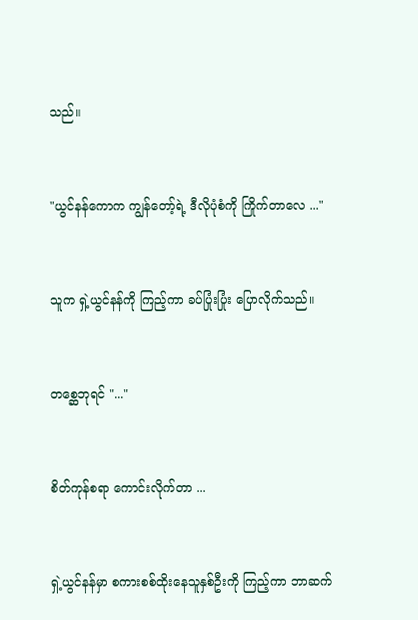သည်။


"ယွင်နန်ကောက ကျွန်တော့်ရဲ့ ဒီလိုပုံစံကို ကြိုက်တာလေ ..."


သူက ရှဲ့ယွင်နန်ကို ကြည့်ကာ ခပ်ပြုံးပြုံး ပြောလိုက်သည်။


တစ္ဆေဘုရင် "..."


စိတ်ကုန်စရာ ကောင်းလိုက်တာ ...


ရှဲ့ယွင်နန်မှာ စကားစစ်ထိုးနေသူနှစ်ဦးကို ကြည့်ကာ ဘာဆက်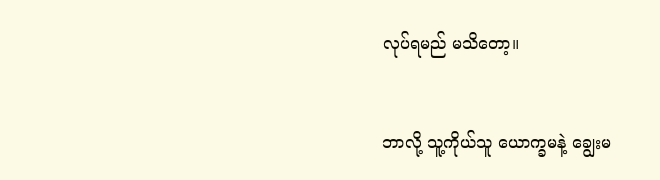လုပ်ရမည် မသိတော့။


ဘာလို့ သူ့ကိုယ်သူ ယောက္ခမနဲ့ ချွေးမ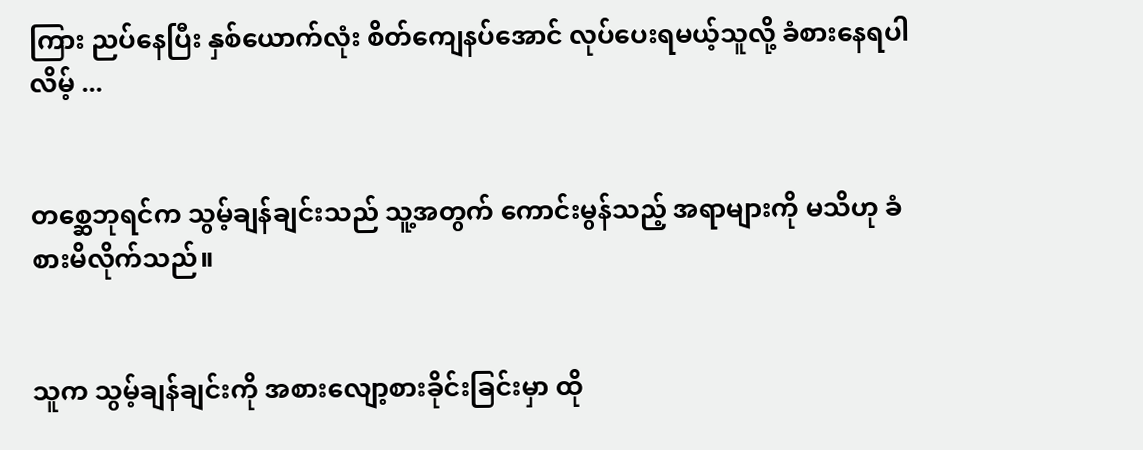ကြား ညပ်နေပြီး နှစ်ယောက်လုံး စိတ်ကျေနပ်အောင် လုပ်ပေးရမယ့်သူလို့ ခံစားနေရပါလိမ့် ...


တစ္ဆေဘုရင်က သွမ့်ချန်ချင်းသည် သူ့အတွက် ကောင်းမွန်သည့် အရာများကို မသိဟု ခံစားမိလိုက်သည်။


သူက သွမ့်ချန်ချင်းကို အစားလျော့စားခိုင်းခြင်းမှာ ထို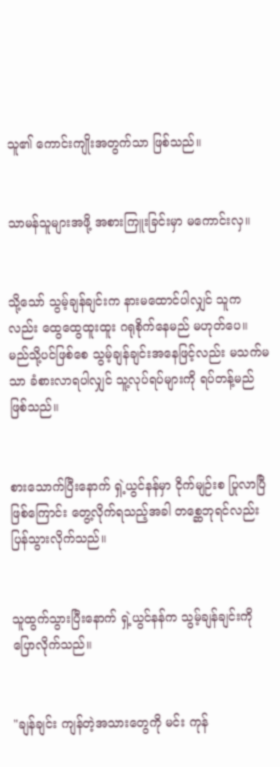သူ၏ ကောင်းကျိုးအတွက်သာ ဖြစ်သည်။


သာမန်သူများအဖို့ အစားကြူးခြင်းမှာ မ‌ကောင်းလှ။


သို့သော် သွမ့်ချန်ချင်းက နားမထောင်ပါလျှင် သူကလည်း ထွေထွေထူးထူး ဂရုစိုက်နေမည် မဟုတ်ပေ။ မည်သို့ပင်ဖြစ်စေ သွမ့်ချန်ချင်းအနေဖြင့်လည်း မသက်မသာ ခံစားလာရပါလျှင် သူ့လုပ်ရပ်များကို ရပ်တန့်မည်ဖြစ်သည်။


စားသောက်ပြီးနောက် ရှဲ့ယွင်နန်မှာ ငိုက်မျဉ်းစ ပြုလာပြီဖြစ်ကြောင်း တွေ့လိုက်ရသည့်အခါ တစ္ဆေဘုရင်လည်း ပြန်သွားလိုက်သည်။


သူထွက်သွားပြီးနောက် ရှဲ့ယွင်နန်က သွမ့်ချန်ချင်းကို ပြောလိုက်သည်။


"ချန်ချင်း ကျန်တဲ့အသားတွေကို မင်း ကုန်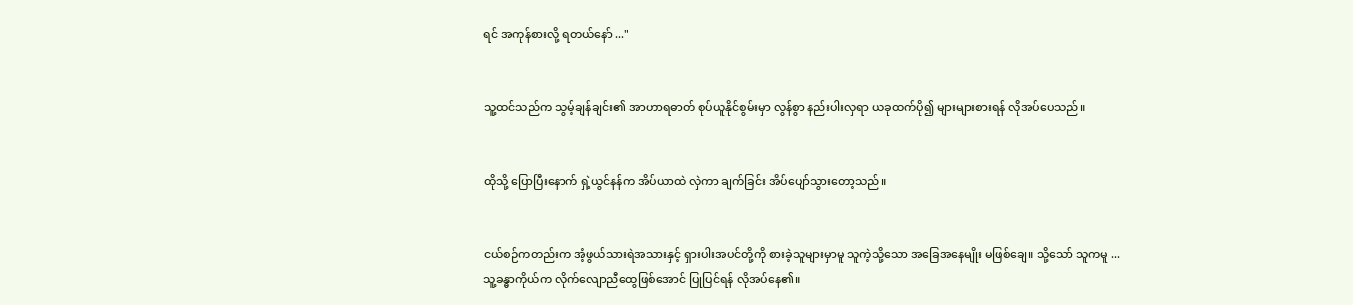ရင် အကုန်စားလို့ ရတယ်နော် ..."


သူ့ထင်သည်က သွမ့်ချန်ချင်း၏ အာဟာရဓာတ် စုပ်ယူနိုင်စွမ်းမှာ လွန်စွာ နည်းပါးလှရာ ယခုထက်ပို၍ များများစားရန် လိုအပ်ပေသည်။


ထိုသို့ ပြောပြီးနောက် ရှဲ့ယွင်နန်က အိပ်ယာထဲ လှဲကာ ချက်ခြင်း အိပ်‌ပျော်သွားတော့သည်။


ငယ်စဉ်ကတည်းက အံ့ဖွယ်သားရဲအသားနှင့် ရှားပါးအပင်တို့ကို စားခဲ့သူများမှာမူ သူကဲ့သို့သော အခြေအနေမျိုး မဖြစ်ချေ။ သို့သော် သူကမူ ... သူ့ခန္ဓာကိုယ်က လိုက်လျောညီထွေဖြစ်အောင် ပြုပြင်ရန် လိုအပ်နေ၏။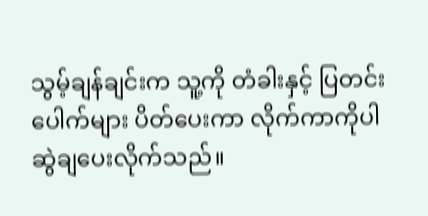သွမ့်ချန်ချင်းက သူ့ကို တံခါးနှင့် ပြတင်းပေါက်များ ပိတ်ပေးကာ လိုက်ကာကိုပါ ဆွဲချပေးလိုက်သည်။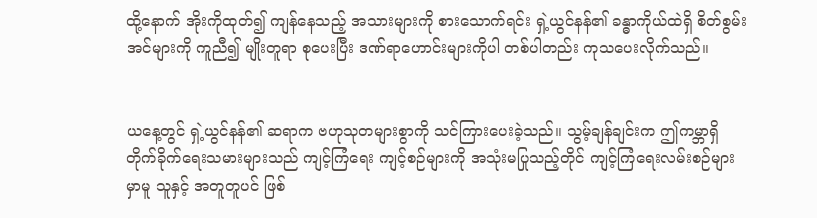ထို့နောက် အိုးကိုထုတ်၍ ကျန်နေသည့် အသားများကို စားသောက်ရင်း ရှဲ့ယွင်နန်၏ ခန္ဓာကိုယ်ထဲရှိ စိတ်စွမ်းအင်များကို ကူညီ၍ မျိုးတူရာ စုပေးပြီး ဒဏ်ရာဟောင်းများကိုပါ တစ်ပါတည်း ကုသပေးလိုက်သည်။


ယနေ့တွင် ရှဲ့ယွင်နန်၏ ဆရာက ဗဟုသုတများစွာကို သင်ကြားပေးခဲ့သည်။ သွမ့်ချန်ချင်းက ဤကမ္ဘာရှိ တိုက်ခိုက်ရေးသမားများသည် ကျင့်ကြံ‌ရေး ကျင့်စဉ်များကို အသုံးမပြုသည့်တိုင် ကျင့်ကြံရေးလမ်းစဉ်များမှာမူ သူနှင့် အတူတူပင် ဖြစ်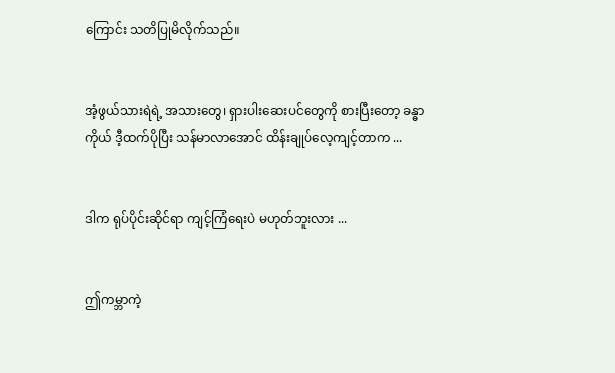ကြောင်း သတိပြုမိလိုက်သည်။


အံ့ဖွယ်သားရဲရဲ့ အသားတွေ၊ ရှားပါးဆေးပင်တွေကို စားပြီးတော့ ခန္ဓာကိုယ် ဒီ့ထက်ပိုပြီး သန်မာလာအောင် ထိန်းချုပ်လေ့ကျင့်တာက ...


ဒါက ရုပ်ပိုင်းဆိုင်ရာ ကျင့်ကြံရေးပဲ မဟုတ်ဘူးလား ...


ဤကမ္ဘာကဲ့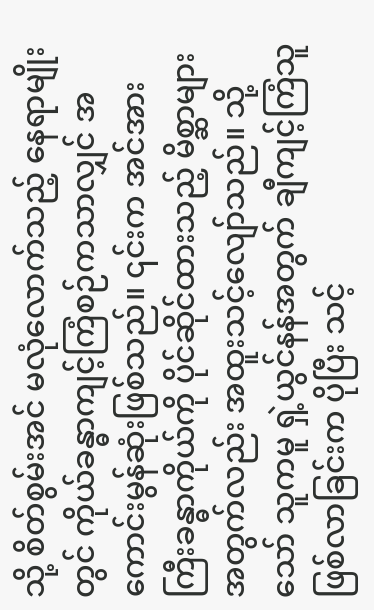သို့ စိတ်စွမ်းအင် မလုံလောက်သည့် နေရာမျိုးတွင် ကိုယ်ခန္ဓာကျင့်ကြံစဉ်ကသာလျှင် အကောင်းမွန်ဆုံးဖြစ်သည်။ ၎င်းက အင်အားကြီးခန္ဓာကိုယ်ကို ပိုင်ဆိုင်ထားသည့် မိစ္ဆာများအတွက်လည်း အထူးသင့်လျော်သည်။ သို့သော် သူကမူ ရှဲ့ယွင်နန်အတွက် ချီကျင့်ကြံသူ ဖြစ်လာခြင်းက ပိုပြီး သင့်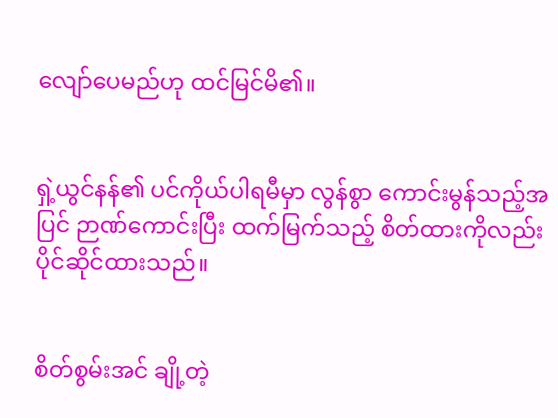လျော်ပေမည်ဟု ထင်မြင်မိ၏။


ရှဲ့ယွင်နန်၏ ပင်ကိုယ်ပါရမီမှာ လွန်စွာ ကောင်းမွန်သည့်အပြင် ဉာဏ်ကောင်းပြီး ထက်မြက်သည့် စိတ်ထားကိုလည်း ပိုင်ဆိုင်ထားသည်။


စိတ်စွမ်းအင် ချို့တဲ့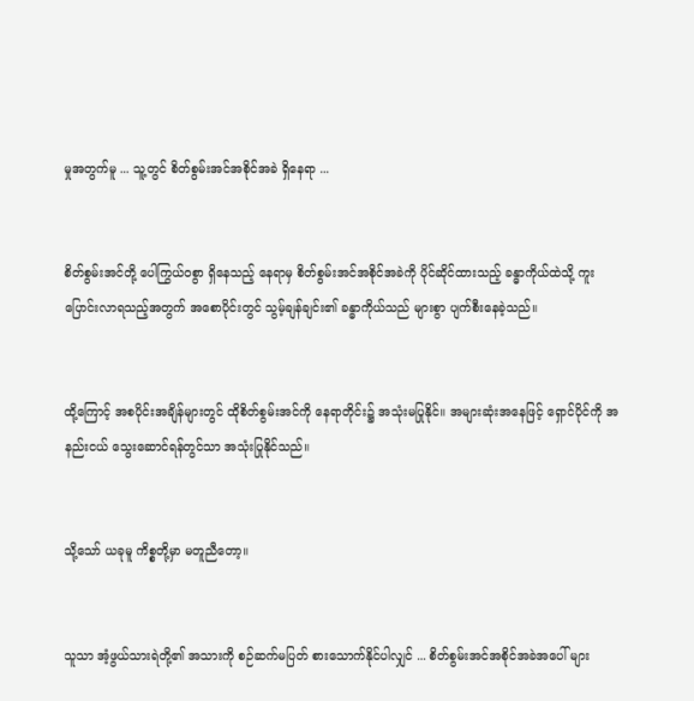မှုအတွက်မူ ... သူ့တွင် စိတ်စွမ်းအင်အစိုင်အခဲ ရှိနေရာ ...


စိတ်စွမ်းအင်တို့ ပေါကြွယ်ဝစွာ ရှိနေသည့် နေရာမှ စိတ်စွမ်းအင်အစိုင်အခဲကို ပိုင်ဆိုင်ထားသည့် ခန္ဓာကိုယ်ထဲသို့ ကူးပြောင်းလာရသည့်အတွက် အစောပိုင်းတွင် သွမ့်ချန်ချင်း၏ ခန္ဓာကိုယ်သည် များစွာ ပျက်စီးနေခဲ့သည်။


ထို့ကြောင့် အစပိုင်းအချိန်များတွင် ထိုစိတ်စွမ်းအင်ကို နေရာတိုင်း၌ အသုံးမပြုနိုင်။ အများဆုံးအနေဖြင့် ရှောင်ပိုင်ကို အနည်းငယ် သွေးဆောင်ရန်တွင်သာ အသုံးပြုနိုင်သည်။


သို့သော် ယခုမူ ကိစ္စတို့မှာ မတူညီတော့။


သူသာ အံ့ဖွယ်သားရဲတို့၏ အသားကို စဉ်ဆက်မပြတ် စားသောက်နိုင်ပါလျှင် ... စိတ်စွမ်းအင်အစိုင်အခဲအပေါ် များ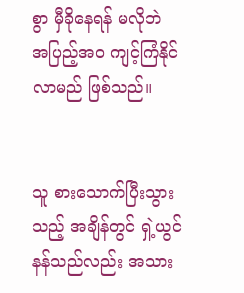စွာ မှီခိုနေရန် မလိုဘဲ အပြည့်အဝ ကျင့်ကြံနိုင်လာမည် ဖြစ်သည်။


သူ စားသောက်ပြီးသွားသည့် အချိန်တွင် ရှဲ့ယွင်နန်သည်လည်း အသား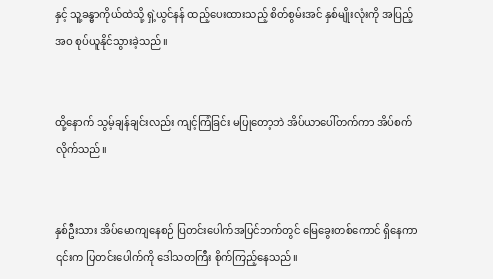နှင့် သူ့ခန္ဓာကိုယ်ထဲသို့ ရှဲ့ယွင်နန် ထည့်ပေးထားသည့် စိတ်စွမ်းအင် နှစ်မျိုးလုံးကို အပြည့်အဝ စုပ်ယူနိုင်သွားခဲ့သည်။


ထို့နောက် သွမ့်ချန်ချင်းလည်း ကျင့်ကြံခြင်း မပြုတော့ဘဲ အိပ်ယာပေါ်တက်ကာ အိပ်စက်လိုက်သည်။


နှစ်ဦးသား အိပ်မောကျနေစဉ် ပြတင်းပေါက်အပြင်ဘက်တွင် မြေခွေးတစ်ကောင် ရှိနေကာ ၎င်းက ပြတင်းပေါက်ကို ဒေါသတကြီး စိုက်ကြည့်နေသည်။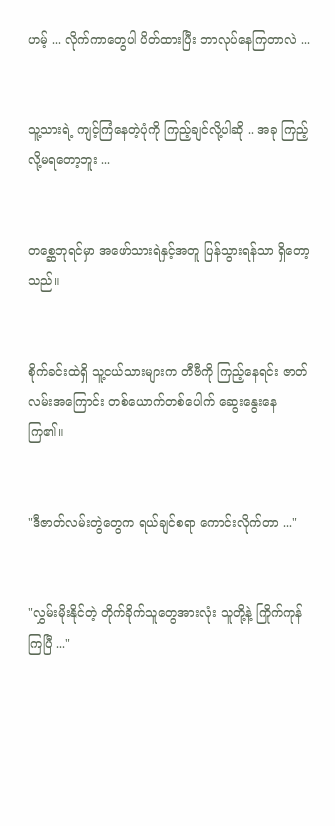ဟမ့် ... လိုက်ကာတွေပါ ပိတ်ထားပြီး ဘာလုပ်နေကြတာလဲ ...


သူ့သားရဲ့ ကျင့်ကြံနေတဲ့ပုံကို ကြည့်ချင်လို့ပါဆို .. အခု ကြည့်လို့မရတော့ဘူး ...


တစ္ဆေဘုရင်မှာ အဖော်သားရဲနှင့်အတူ ပြန်သွားရန်သာ ရှိတော့သည်။


စိုက်ခင်းထဲရှိ သူ့ငယ်သားများက တီဗီကို ကြည့်နေရင်း ဇာတ်လမ်းအကြောင်း တစ်ယောက်တစ်ပေါက် ဆွေးနွေးနေကြ၏။


"ဒီဇာတ်လမ်းတွဲတွေက ရယ်ချင်စရာ ကောင်းလိုက်တာ ..."


"လွှမ်းမိုးနိုင်တဲ့ တိုက်ခိုက်သူတွေအားလုံး သူ‌တို့နဲ့ ကြိုက်ကုန်ကြပြီ ..."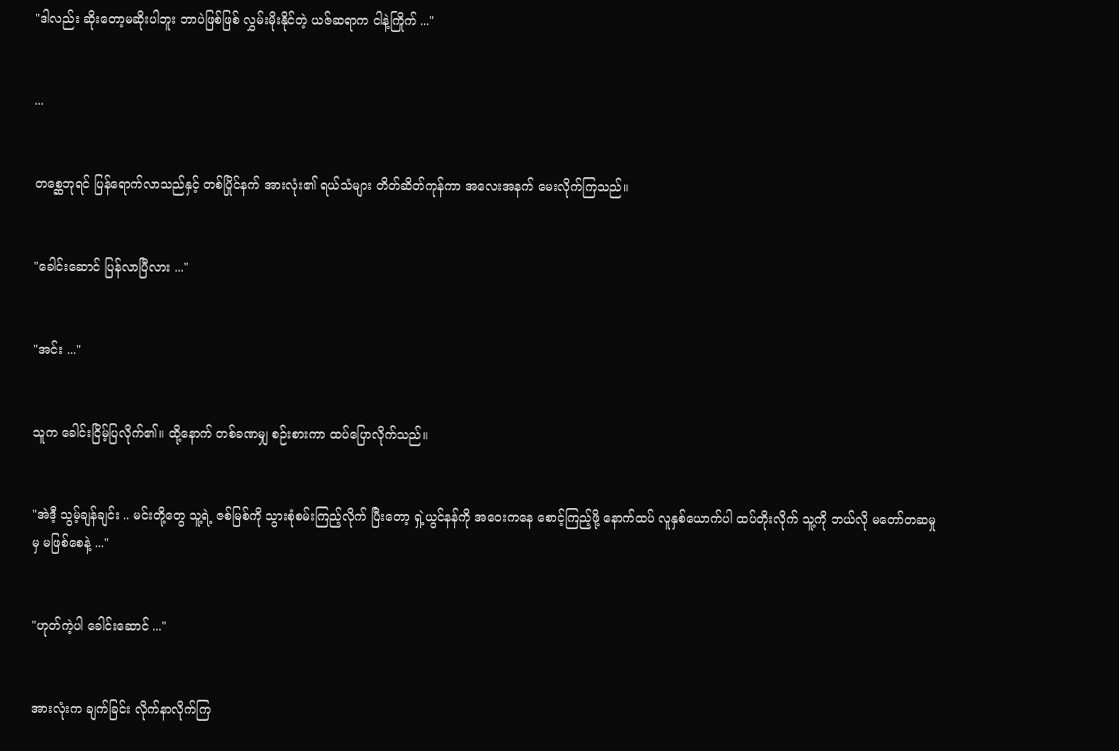"ဒါလည်း ဆိုးတော့မဆိုးပါဘူး ဘာပဲဖြစ်ဖြစ် လွှမ်းမိုးနိုင်တဲ့ ယဇ်ဆရာက ငါနဲ့ကြိုက် ..."


...


တစ္ဆေဘုရင် ပြန်ရောက်လာသည်နှင့် တစ်ပြိုင်နက် အားလုံး၏ ရယ်သံများ တိတ်ဆိတ်ကုန်ကာ ‌အလေးအနက် မေးလိုက်ကြသည်။


"ခေါင်းဆောင် ပြန်လာပြီလား ..."


"အင်း ..."


သူက ခေါင်းငြိမ့်ပြလိုက်၏။ ထို့နောက် တစ်ခဏမျှ စဉ်းစားကာ ထပ်ပြောလိုက်သည်။


"အဲဒီ့ သွမ့်ချန်ချင်း .. မင်းတို့တွေ သူ့ရဲ့ ဇစ်မြစ်ကို သွားစုံစမ်းကြည့်လိုက် ပြီးတော့ ရှဲ့ယွင်နန်ကို အဝေးကနေ စောင့်ကြည့်ဖို့ နောက်ထပ် လူနှစ်ယောက်ပါ ထပ်တိုးလိုက် သူ့ကို ဘယ်လို မတော်တဆမှုမှ မဖြစ်စေနဲ့ ..."


"ဟုတ်ကဲ့ပါ ခေါင်းဆောင် ..."


အားလုံးက ချက်ခြင်း လိုက်နာလိုက်ကြ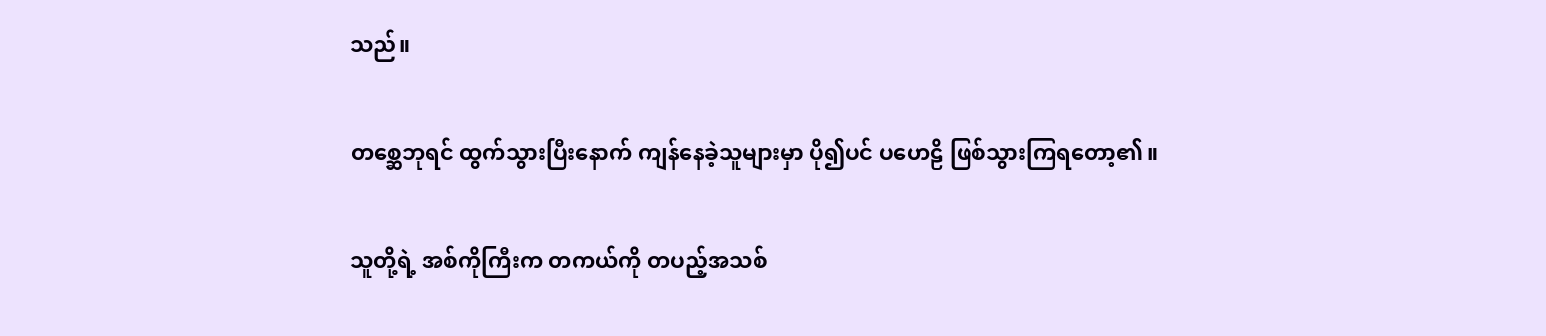သည်။


တစ္ဆေဘုရင် ထွက်သွားပြီးနောက် ကျန်နေခဲ့သူများမှာ ပို၍ပင် ပဟေဠိ ဖြစ်သွားကြရတော့၏။


သူတို့ရဲ့ အစ်ကိုကြီးက တကယ်ကို တပည့်အသစ်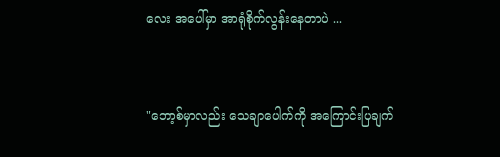လေး အပေါ်မှာ အာရုံစိုက်လွန်းနေတာပဲ ...


"ဘော့စ်မှာလည်း သေချာပေါက်ကို အကြောင်းပြချက်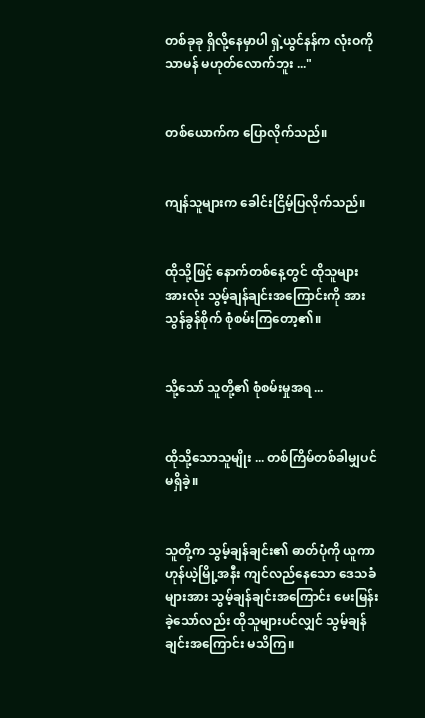တစ်ခုခု ရှိလို့နေမှာပါ ရှဲ့ယွင်နန်က လုံးဝကို သာမန် မဟုတ်လောက်ဘူး ..."


တစ်ယောက်က ပြောလိုက်သည်။


ကျန်သူများက ခေါင်းငြိမ့်ပြလိုက်သည်။


ထိုသို့ဖြင့် နောက်တစ်နေ့တွင် ထိုသူများအားလုံး သွမ့်ချန်ချင်းအကြောင်းကို အားသွန်ခွန်စိုက် စုံစမ်းကြတော့၏။


သို့သော် သူတို့၏ စုံစမ်းမှုအရ ...


ထိုသို့သောသူမျိုး ... တစ်ကြိမ်တစ်ခါမျှပင် မရှိခဲ့။


သူတို့က သွမ့်ချန်ချင်း၏ ဓာတ်ပုံကို ယူကာ ဟုန်ယဲ့မြို့အနီး ကျင်လည်နေသော ဒေသခံများအား သွမ့်ချန်ချင်းအကြောင်း မေးမြန်းခဲ့သော်လည်း ထိုသူများပင်လျှင် သွမ့်ချန်ချင်းအကြောင်း မသိကြ။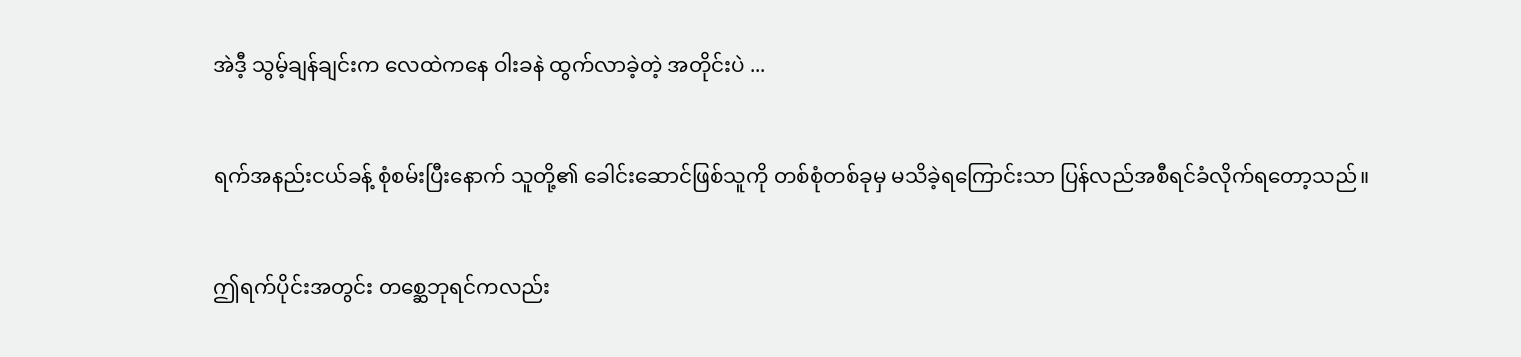အဲဒီ့ သွမ့်ချန်ချင်းက လေထဲကနေ ဝါးခနဲ ထွက်လာခဲ့တဲ့ အတိုင်းပဲ ...


ရက်အနည်းငယ်ခန့် စုံစမ်းပြီးနောက် သူတို့၏ ခေါင်းဆောင်ဖြစ်သူကို တစ်စုံတစ်ခုမှ မသိခဲ့ရကြောင်းသာ ပြန်လည်အစီရင်ခံလိုက်ရတော့သည်။


ဤရက်ပိုင်းအတွင်း တစ္ဆေဘုရင်ကလည်း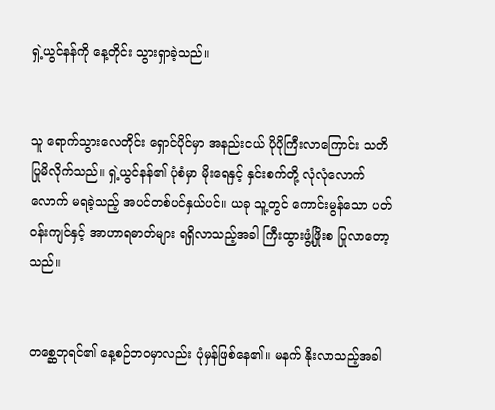ရှဲ့ယွင်နန်ကို နေ့တိုင်း သွားရှာခဲ့သည်။


သူ ရောက်သွားလေတိုင်း ရှောင်ပိုင်မှာ အနည်းငယ် ပိုပိုကြီးလာကြောင်း သတိပြုမိလိုက်သည်။ ရှဲ့ယွင်နန်၏ ပုံစံမှာ မိုးရေနှင့် နှင်းစက်တို့ လုံလုံလောက်လောက် မရခဲ့သည့် အပင်တစ်ပင်နှယ်ပင်။ ယခု သူ့တွင် ကောင်းမွန်သော ပတ်ဝန်းကျင်နှင့် အာဟာရဓာတ်များ ရရှိလာသည့်အခါ ကြီးထွားဖွံ့ဖြိုးစ ပြုလာတော့သည်။


တစ္ဆေဘုရင်၏ နေ့စဉ်ဘဝမှာလည်း ပုံမှန်ဖြစ်နေ၏။ မနက် နိုးလာသည့်အခါ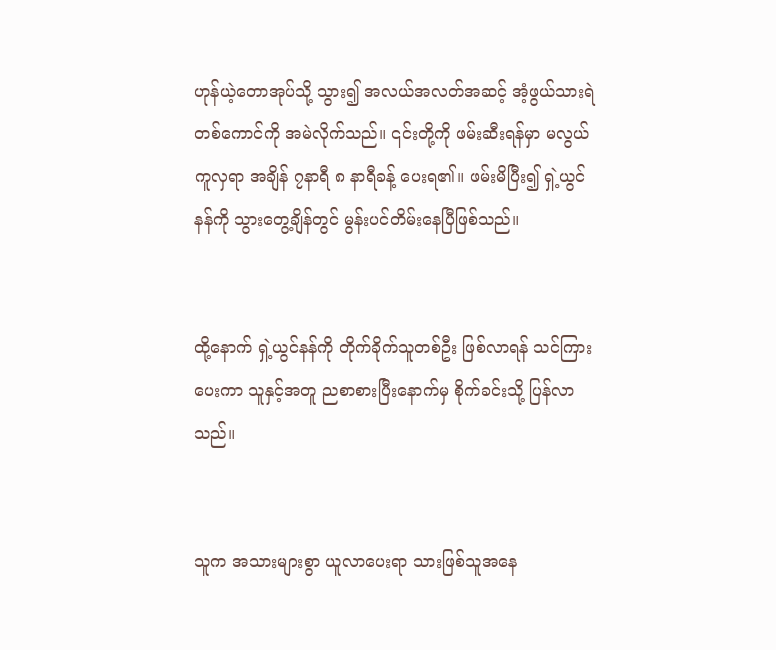ဟုန်ယဲ့တောအုပ်သို့ သွား၍ အလယ်အလတ်အဆင့် အံ့ဖွယ်သားရဲတစ်ကောင်ကို အမဲလိုက်သည်။ ၎င်းတို့ကို ဖမ်းဆီးရန်မှာ မလွယ်ကူလှရာ အချိန် ‌၇နာရီ ၈ နာရီခန့် ပေးရ၏။ ဖမ်းမိပြီး၍ ရှဲ့ယွင်နန်ကို သွားတွေ့ချိန်တွင် မွန်းပင်တိမ်းနေပြီဖြစ်သည်။


ထို့နောက် ရှဲ့ယွင်နန်ကို တိုက်ခိုက်သူတစ်ဦး ဖြစ်လာရန် သင်ကြားပေးကာ သူနှင့်အတူ ညစာစားပြီးနောက်မှ စိုက်ခင်းသို့ ပြန်လာသည်။


သူက အသားများစွာ ယူလာပေးရာ သားဖြစ်သူအနေ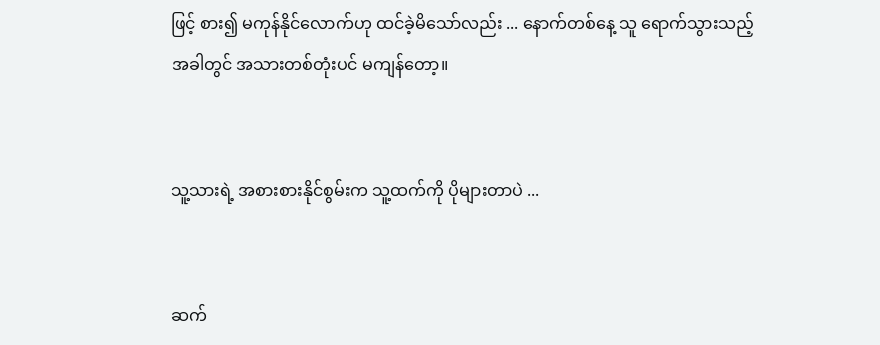ဖြင့် စား၍ မကုန်နိုင်လောက်ဟု ထင်ခဲ့မိသော်လည်း ... နောက်တစ်နေ့ သူ ရောက်သွားသည့်အခါတွင် အသားတစ်တုံးပင် မကျန်တော့။


သူ့သားရဲ့ အစားစားနိုင်စွမ်းက သူ့ထက်ကို ပိုများတာပဲ ...


ဆက်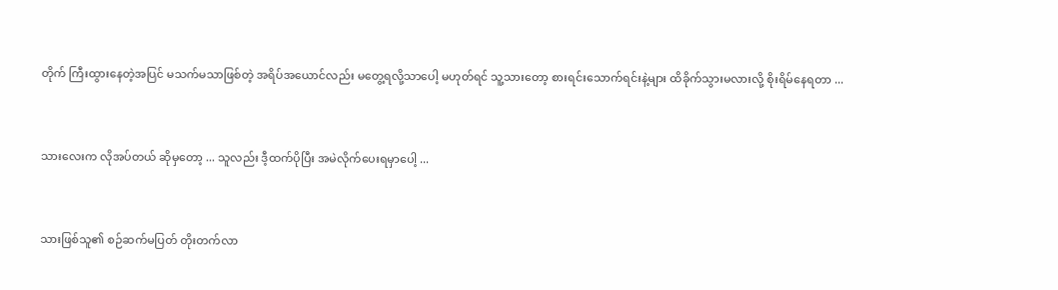တိုက် ကြီးထွားနေတဲ့အပြင် မသက်မသာဖြစ်တဲ့ အရိပ်အယောင်လည်း မတွေ့ရလို့သာပေါ့ မဟုတ်ရင် သူ့သားတော့ စားရင်းသောက်ရင်းနဲ့များ ထိခိုက်သွားမလားလို့ စိုးရိမ်နေရတာ ...


သားလေးက လိုအပ်တယ် ဆိုမှတော့ ... သူလည်း ဒီ့ထက်ပိုပြီး အမဲလိုက်ပေးရမှာပေါ့ ...


သားဖြစ်သူ၏ စဉ်ဆက်မပြတ် တိုးတက်လာ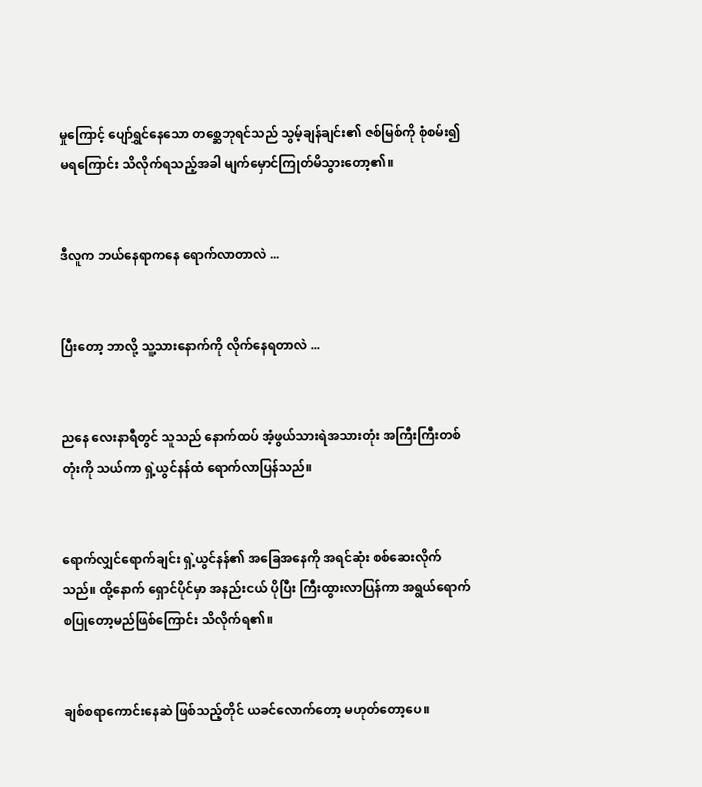မှုကြောင့် ပျော်ရွှင်နေသော တစ္ဆေဘုရင်သည် သွမ့်ချန်ချင်း၏ ဇစ်မြစ်ကို စုံစမ်း၍ မ‌ရကြောင်း သိလိုက်ရသည့်အခါ မျက်မှောင်ကြုတ်မိသွားတော့၏။


ဒီလူက ဘယ်နေရာကနေ ရောက်လာတာလဲ ...


ပြီးတော့ ဘာလို့ သူ့သားနောက်ကို လိုက်နေရတာလဲ ...


ညနေ လေးနာရီတွင် သူသည် နောက်ထပ် အံ့ဖွယ်သားရဲအသားတုံး အကြီးကြီးတစ်တုံးကို သယ်ကာ ရှဲ့ယွင်နန်ထံ ရောက်လာပြန်သည်။


ရောက်လျှင်ရောက်ချင်း ရှဲ့ယွင်နန်၏ အခြေအနေကို အရင်ဆုံး စစ်ဆေးလိုက်သည်။ ထို့နောက် ရှောင်ပိုင်မှာ အနည်းငယ် ပိုပြီး ကြီးထွားလာပြန်ကာ အရွယ်ရောက်စပြုတော့မည်ဖြစ်ကြောင်း သိလိုက်ရ၏။


ချစ်စရာကောင်းနေဆဲ ဖြစ်သည့်တိုင် ယခင်လောက်တော့ မဟုတ်တော့ပေ။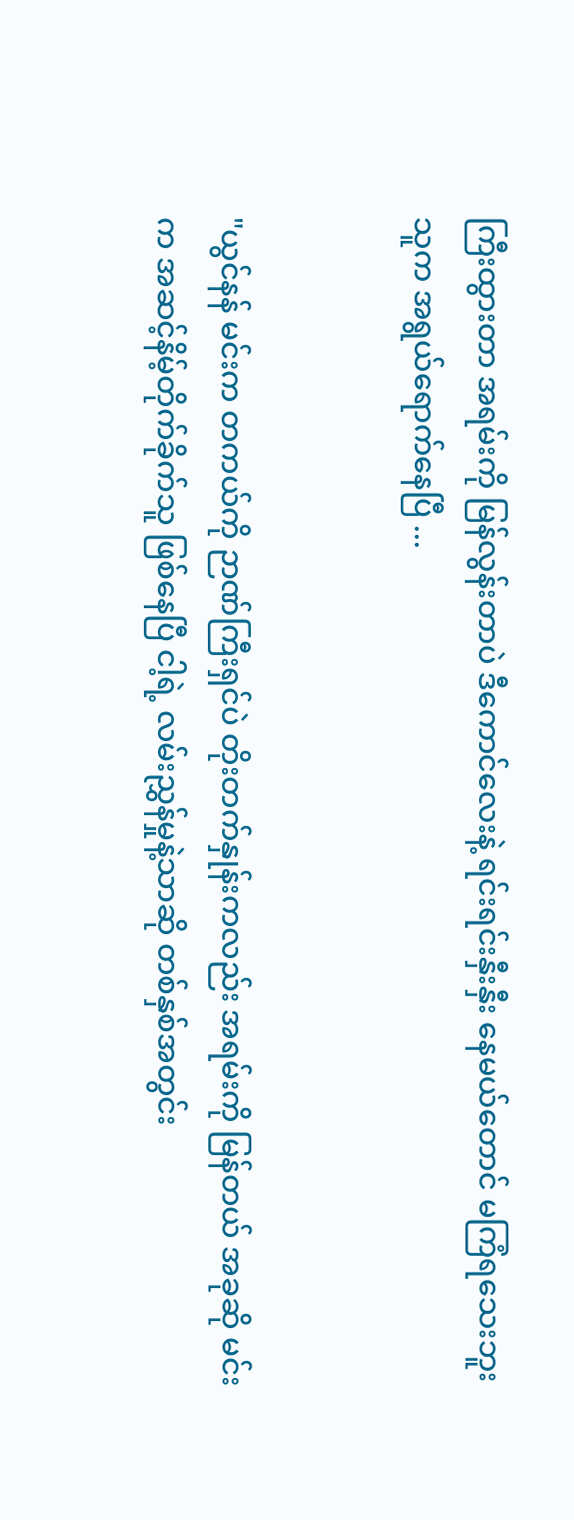ကြီးထွားတာ အရမ်းကို မြန်လွန်းတာပဲ ဒီကောင်လေးနဲ့ ရင်းရင်းနှီးနှီး နေမယ်တောင် မကြံရသေးဘူး သူက အရွယ်ရောက်နေပြီ ...


"ယွင်နန် မင်းက တကယ်ကို ဉာဏ်ကြီးရှင်ပဲ တိုးတက်နှုန်းကလည်း အရမ်းကို မြန်တယ် အခုဆို မင်းက အဆင့်နိမ့်တိုက်ခိုက်သူ ဖြစ်နေပြီ ငါ့ရဲ့ လမ်းညွှန်မှုနဲ့သာဆို တစ်နှစ်အတွင်း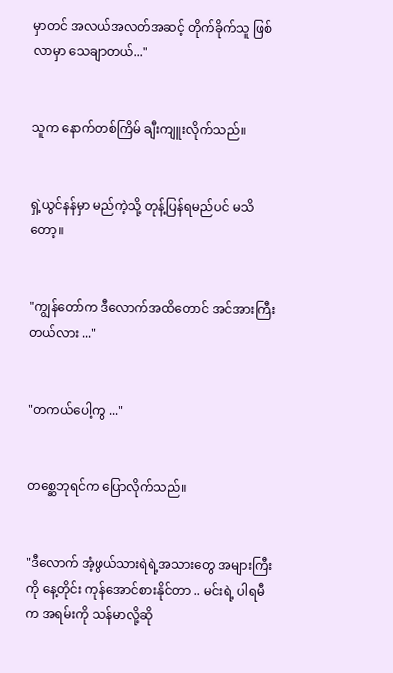မှာတင် အလယ်အလတ်အဆင့် တိုက်ခိုက်သူ ဖြစ်လာမှာ သေချာတယ်..."


သူက နောက်တစ်ကြိမ် ချီးကျူးလိုက်သည်။


ရှဲ့ယွင်နန်မှာ မည်ကဲ့သို့ တုန့်ပြန်ရမည်ပင် မသိတော့။


"ကျွန်တော်က ဒီလောက်အထိတောင် အင်အားကြီးတယ်လား ..."


"တကယ်ပေါ့ကွ ..."


တစ္ဆေဘုရင်က ပြောလိုက်သည်။


"ဒီလောက် အံ့ဖွယ်သားရဲရဲ့အသား‌တွေ အများကြီးကို နေ့တိုင်း ကုန်အောင်စားနိုင်တာ .. မင်းရဲ့ ပါရမီက အရမ်းကို သန်မာလို့ဆို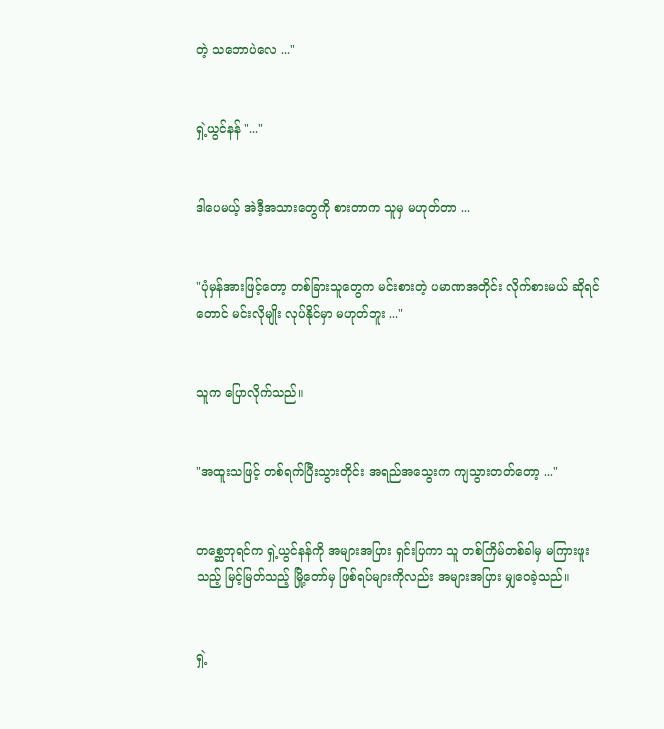တဲ့ သဘောပဲလေ ..."


ရှဲ့ယွင်နန် "..."


ဒါပေမယ့် အဲဒီ့အသားတွေကို စားတာက သူမှ မဟုတ်တာ ...


"ပုံမှန်အားဖြင့်တော့ တစ်ခြားသူတွေက မင်းစားတဲ့ ပမာဏအတိုင်း လိုက်စားမယ် ဆိုရင်တောင် မင်းလိုမျိုး လုပ်နိုင်မှာ မဟုတ်ဘူး ..."


သူက ပြောလိုက်သည်။


"အထူးသဖြင့် တစ်ရက်ပြီးသွားတိုင်း အရည်အသွေးက ကျသွားတတ်တော့ ..."


တစ္ဆေဘုရင်က ရှဲ့ယွင်နန်ကို အများအပြား ရှင်းပြကာ သူ တစ်ကြိမ်တစ်ခါမှ မကြားဖူးသည့် မြင့်မြတ်သည့် မြို့တော်မှ ဖြစ်ရပ်များကိုလည်း အများအပြား မျှဝေခဲ့သည်။


ရှဲ့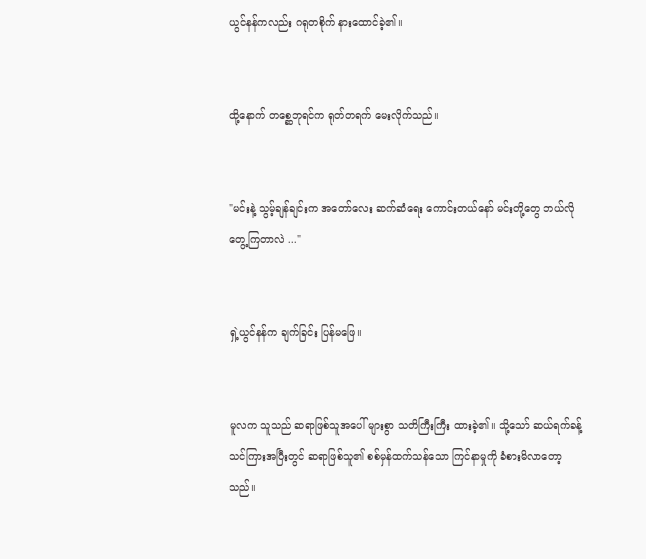ယွင်နန်ကလည်း ဂရုတစိုက် နားထောင်ခဲ့၏။


ထို့နောက် တစ္ဆေဘုရင်က ရုတ်တရက် မေးလိုက်သည်။


"မင်းနဲ့ သွမ့်ချန်ချင်းက အတော်လေး ဆက်ဆံရေး ကောင်းတယ်နော် မင်းတို့တွေ ဘယ်လို တွေ့ကြတာလဲ ..."


ရှဲ့ယွင်နန်က ချက်ခြင်း ပြန်မဖြေ။


မူလက သူသည် ဆရာဖြစ်သူအပေါ် များစွာ သတိကြီးကြီး ထားခဲ့၏။ သို့သော် ဆယ်ရက်ခန့် သင်ကြားအပြီးတွင် ဆရာဖြစ်သူ၏ စစ်မှန်ထက်သန်သော ကြင်နာမှုကို ခံစားမိလာတော့သည်။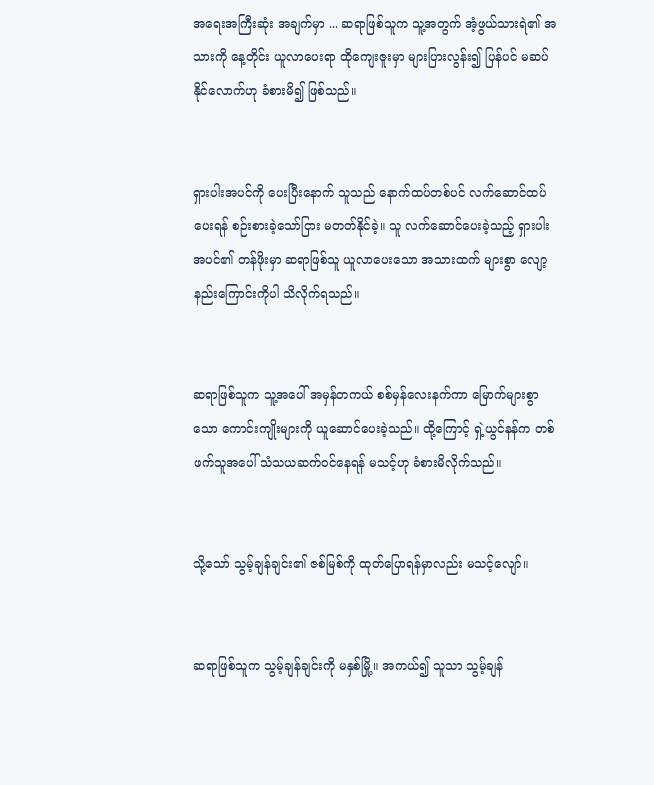အရေးအကြီးဆုံး အချက်မှာ ... ဆရာဖြစ်သူက သူ့အတွက် အံ့ဖွယ်သားရဲ၏ အသားကို နေ့တိုင်း ယူလာပေးရာ ထိုကျေးဇူးမှာ များပြားလွန်း၍ ပြန်ပင် မဆပ်နိုင်လောက်ဟု ခံစားမိ၍ ဖြစ်သည်။


ရှားပါးအပင်ကို ပေးပြီးနောက် သူသည် နောက်ထပ်တစ်ပင် လက်ဆောင်ထပ်ပေးရန် စဉ်းစားခဲ့သော်ငြား မတတ်နိုင်ခဲ့။ သူ လက်ဆောင်ပေးခဲ့သည့် ရှားပါးအပင်၏ တန်ဖိုးမှာ ဆရာဖြစ်သူ ယူလာပေးသော အသားထက် များစွာ လျော့နည်းကြောင်းကိုပါ သိလိုက်ရသည်။


ဆရာဖြစ်သူက သူ့အပေါ် အမှန်တကယ် စစ်မှန်လေးနက်ကာ မြောက်များစွာသော ကောင်းကျိုးများကို ယူဆောင်ပေးခဲ့သည်။ ထို့ကြောင့် ရှဲ့ယွင်နန်က တစ်ဖက်သူအပေါ် သံသယဆက်ဝင်နေရန် မသင့်ဟု ခံစားမိလိုက်သည်။


သို့သော် သွမ့်ချန်ချင်း၏ ဇစ်မြစ်ကို ထုတ်ပြောရန်မှာလည်း မသင့်လျော်။


ဆရာဖြစ်သူက သွမ့်ချန်ချင်းကို မနှစ်မြို့။ အကယ်၍ သူသာ သွမ့်ချန်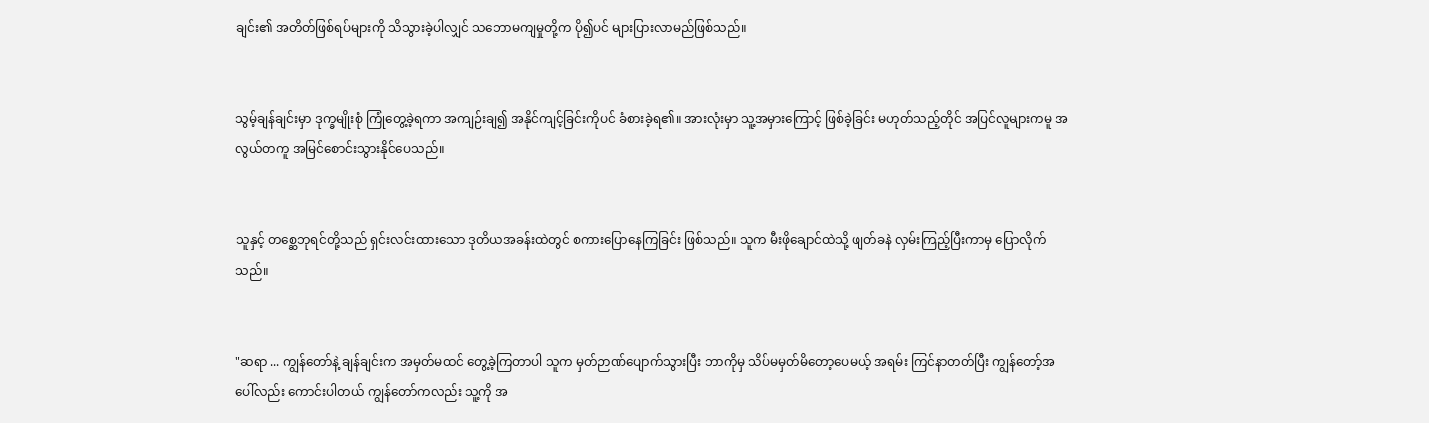ချင်း၏ အတိတ်ဖြစ်ရပ်များကို သိသွားခဲ့ပါလျှင် သဘောမကျမှုတို့က ပို၍ပင် များပြားလာမည်ဖြစ်သည်။


သွမ့်ချန်ချင်းမှာ ဒုက္ခမျိုးစုံ ကြုံတွေ့ခဲ့ရကာ အကျဉ်းချ၍ အနိုင်ကျင့်ခြင်းကိုပင် ခံစားခဲ့ရ၏။ အားလုံးမှာ သူ့အမှားကြောင့် ဖြစ်ခဲ့ခြင်း မဟုတ်သည့်တိုင် ‌အပြင်လူများကမူ အလွယ်တကူ အမြင်စောင်းသွားနိုင်ပေသည်။


သူနှင့် တစ္ဆေဘုရင်တို့သည် ရှင်းလင်းထားသော ဒုတိယအခန်းထဲတွင် စကားပြောနေကြခြင်း ဖြစ်သည်။ သူက မီးဖိုချောင်ထဲသို့ ဖျတ်ခနဲ လှမ်းကြည့်ပြီးကာမှ ပြောလိုက်သည်။


"ဆရာ ... ကျွန်တော်နဲ့ ချန်ချင်းက အမှတ်မထင် တွေ့ခဲ့ကြတာပါ သူက မှတ်ဉာဏ်ပျောက်သွားပြီး ဘာကိုမှ သိပ်မမှတ်မိတော့ပေမယ့် အရမ်း ကြင်နာတတ်ပြီး ကျွန်တော့်အပေါ်လည်း ကောင်းပါတယ် ကျွန်တော်ကလည်း သူ့ကို အ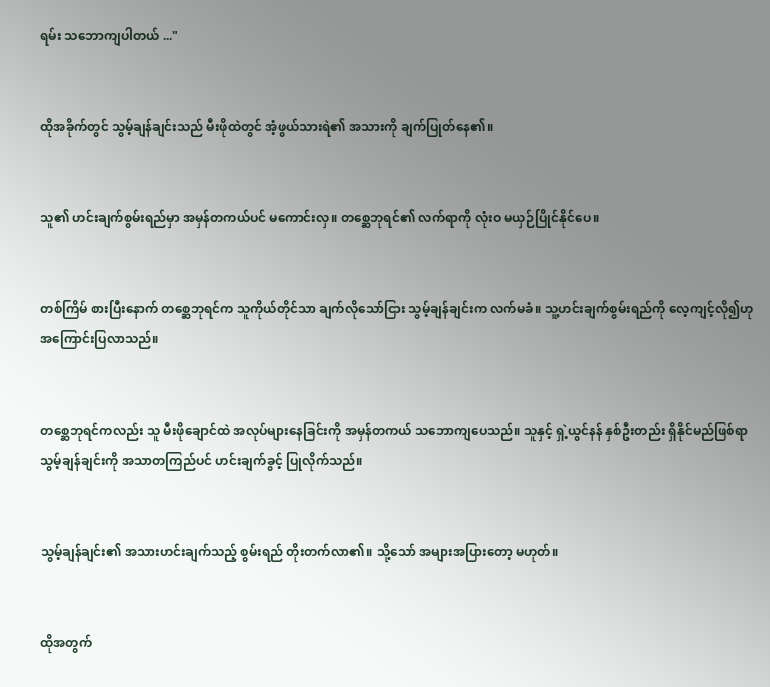ရမ်း သဘောကျပါတယ် ..."


ထိုအခိုက်တွင် သွမ့်ချန်ချင်းသည် မီးဖိုထဲတွင် အံ့ဖွယ်သားရဲ၏ အသားကို ချက်ပြုတ်နေ၏။


သူ၏ ဟင်းချက်စွမ်းရည်မှာ အမှန်တကယ်ပင် မကောင်းလှ။ တစ္ဆေဘုရင်၏ လက်ရာကို လုံးဝ မယှဉ်ပြိုင်နိုင်ပေ။


တစ်ကြိမ် စားပြီးနောက် တစ္ဆေဘုရင်က သူကိုယ်တိုင်သာ ချက်လိုသော်ငြား သွမ့်ချန်ချင်းက လက်မခံ။ သူ့ဟင်းချက်စွမ်းရည်ကို လေ့ကျင့်လို၍ဟု အကြောင်းပြလာသည်။


တစ္ဆေဘုရင်ကလည်း သူ မီးဖိုချောင်ထဲ အလုပ်များနေခြင်းကို အမှန်တကယ် သဘောကျပေသည်။ သူနှင့် ရှဲ့ယွင်နန် နှစ်ဦးတည်း ရှိနိုင်မည်ဖြစ်ရာ သွမ့်ချန်ချင်းကို အသာတကြည်ပင် ဟင်းချက်ခွင့် ပြုလိုက်သည်။


သွမ့်ချန်ချင်း၏ အသားဟင်းချက်သည့် စွမ်းရည် တိုးတက်လာ၏။ သို့သော် အများအပြားတော့ မဟုတ်။


ထိုအတွက်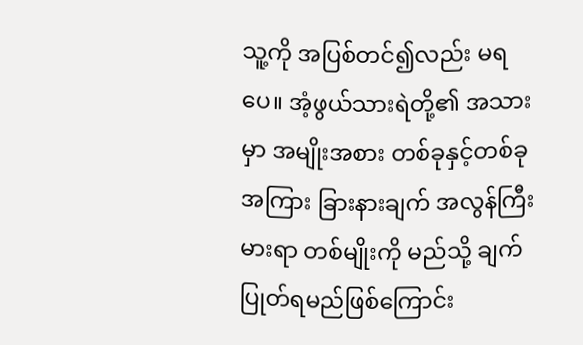သူ့ကို အပြစ်တင်၍လည်း မရပေ။ အံ့ဖွယ်သားရဲတို့၏ အသားမှာ အမျိုးအစား တစ်ခုနှင့်တစ်ခုအကြား ခြားနားချက် အလွန်ကြီးမားရာ တစ်မျိုးကို မည်သို့ ချက်ပြုတ်ရမည်ဖြစ်ကြောင်း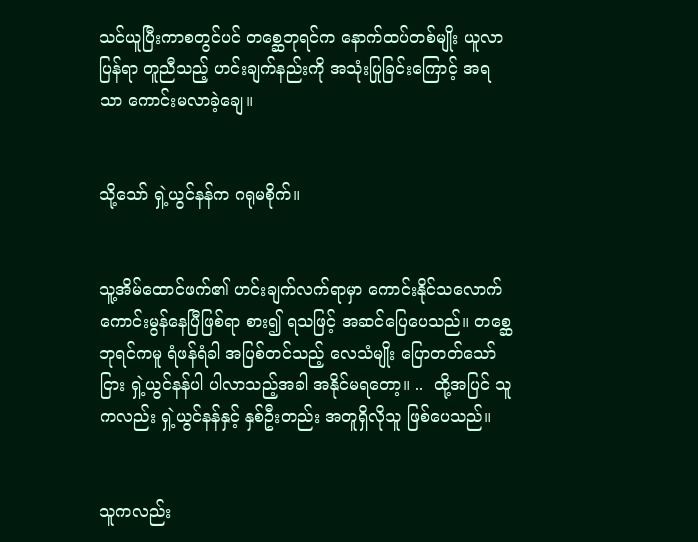သင်ယူပြီးကာစတွင်ပင် တစ္ဆေဘုရင်က နောက်ထပ်တစ်မျိုး ယူလာပြန်ရာ တူညီသည့် ဟင်းချက်နည်းကို အသုံးပြုခြင်းကြောင့် အရသာ ကောင်းမလာခဲ့ချေ။


သို့သော် ရှဲ့ယွင်နန်က ဂရုမစိုက်။


သူ့အိမ်ထောင်ဖက်၏ ဟင်းချက်လက်ရာမှာ ကောင်းနိုင်သလောက် ကောင်းမွန်နေပြီဖြစ်ရာ စား၍ ရသဖြင့် အဆင်ပြေပေသည်။ တစ္ဆေဘုရင်ကမူ ရံဖန်ရံခါ အပြစ်တင်သည့် လေသံမျိုး ပြောတတ်သော်ငြား ရှဲ့ယွင်နန်ပါ ပါလာသည့်အခါ အနိုင်မရတော့။ ..  ထို့အပြင် သူကလည်း ရှဲ့ယွင်နန်နှင့် နှစ်ဦးတည်း အတူရှိလိုသူ ဖြစ်ပေသည်။


သူကလည်း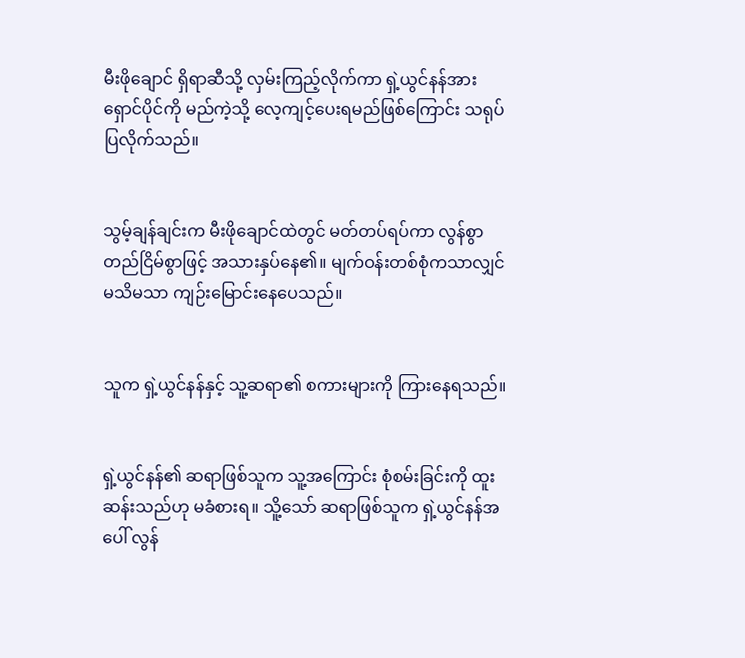မီးဖိုချောင် ရှိရာဆီသို့ လှမ်းကြည့်လိုက်ကာ ရှဲ့ယွင်နန်အား ရှောင်ပိုင်ကို မည်ကဲ့သို့ လေ့ကျင့်ပေးရမည်ဖြစ်ကြောင်း သရုပ်ပြလိုက်သည်။


သွမ့်ချန်ချင်းက မီးဖိုချောင်ထဲတွင် မတ်တပ်ရပ်ကာ လွန်စွာ တည်ငြိမ်စွာဖြင့် အသားနှပ်နေ၏။ မျက်ဝန်းတစ်စုံကသာလျှင် မသိမသာ ကျဉ်းမြောင်းနေပေသည်။


သူက ရှဲ့ယွင်နန်နှင့် သူ့ဆရာ၏ စကားများကို ကြားနေရသည်။


ရှဲ့ယွင်နန်၏ ဆရာဖြစ်သူက သူ့အကြောင်း စုံစမ်းခြင်းကို ထူးဆန်းသည်ဟု မခံစားရ။ သိူ့သော် ဆရာဖြစ်သူက ရှဲ့ယွင်နန်အပေါ် လွန်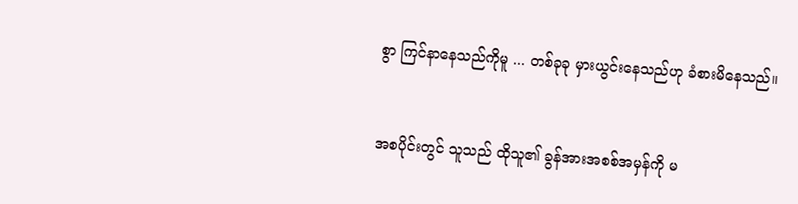စွာ ကြင်နာနေသည်ကိုမူ ... တစ်ခုခု မှားယွင်းနေသည်ဟု ခံစားမိနေသည်။


အစပိုင်းတွင် သူသည် ထိုသူ၏ ခွန်အားအစစ်အမှန်ကို မ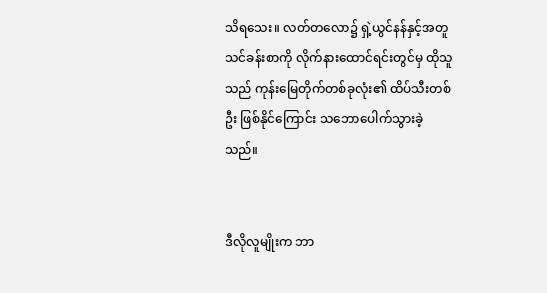သိရသေး။ လတ်တလော၌ ရှဲ့ယွင်နန်နှင့်အတူ သင်ခန်းစာကို လိုက်နားထောင်ရင်းတွင်မှ ထိုသူသည် ကုန်းမြေတိုက်တစ်ခုလုံး၏ ထိပ်သီးတစ်ဦး ဖြစ်နိုင်ကြောင်း သဘောပေါက်သွားခဲ့သည်။


ဒီလိုလူမျိုးက ဘာ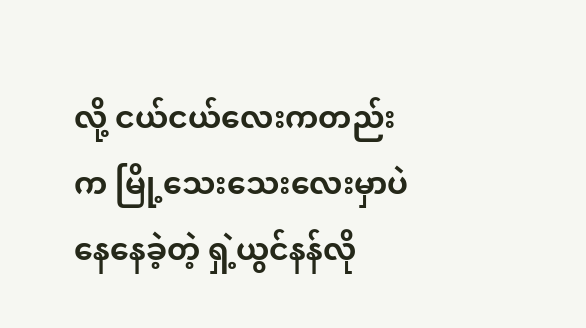လို့ ငယ်ငယ်လေးကတည်းက မြို့သေးသေးလေးမှာပဲ နေနေခဲ့တဲ့ ရှဲ့ယွင်နန်လို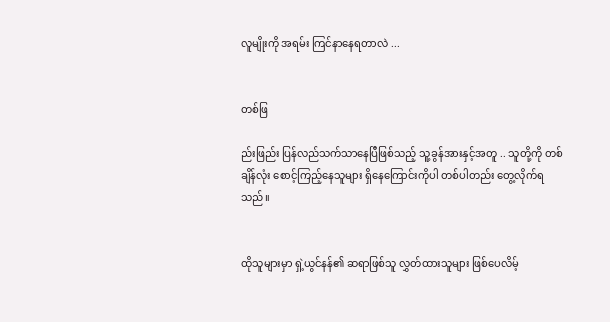လူမျိုးကို အရမ်း ကြင်နာနေရတာလဲ ...


တစ်ဖြ

ည်းဖြည်း ပြန်လည်သက်သာနေပြီဖြစ်သည့် သူ့ခွန်အားနှင့်အတူ .. သူတို့ကို တစ်ချိန်လုံး စောင့်ကြည့်နေသူများ ရှိနေကြောင်းကိုပါ တစ်ပါတည်း တွေ့လိုက်ရသည်။


ထိုသူများမှာ ရှဲ့ယွင်နန်၏ ဆရာဖြစ်သူ လွှတ်ထားသူများ ဖြစ်ပေလိမ့်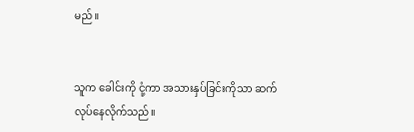မည်။


သူက ခေါင်းကို ငုံ့ကာ အသားနှပ်ခြင်းကိုသာ ဆက်လုပ်နေလိုက်သည်။